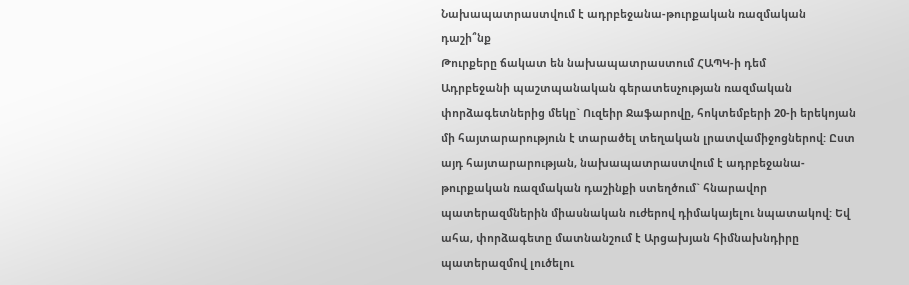Նախապատրաստվում է ադրբեջանա-թուրքական ռազմական դաշի՞նք
Թուրքերը ճակատ են նախապատրաստում ՀԱՊԿ-ի դեմ
Ադրբեջանի պաշտպանական գերատեսչության ռազմական փորձագետներից մեկը` Ուզեիր Ջաֆարովը, հոկտեմբերի 20-ի երեկոյան մի հայտարարություն է տարածել տեղական լրատվամիջոցներով: Ըստ այդ հայտարարության, նախապատրաստվում է ադրբեջանա-թուրքական ռազմական դաշինքի ստեղծում` հնարավոր պատերազմներին միասնական ուժերով դիմակայելու նպատակով: Եվ ահա, փորձագետը մատնանշում է Արցախյան հիմնախնդիրը պատերազմով լուծելու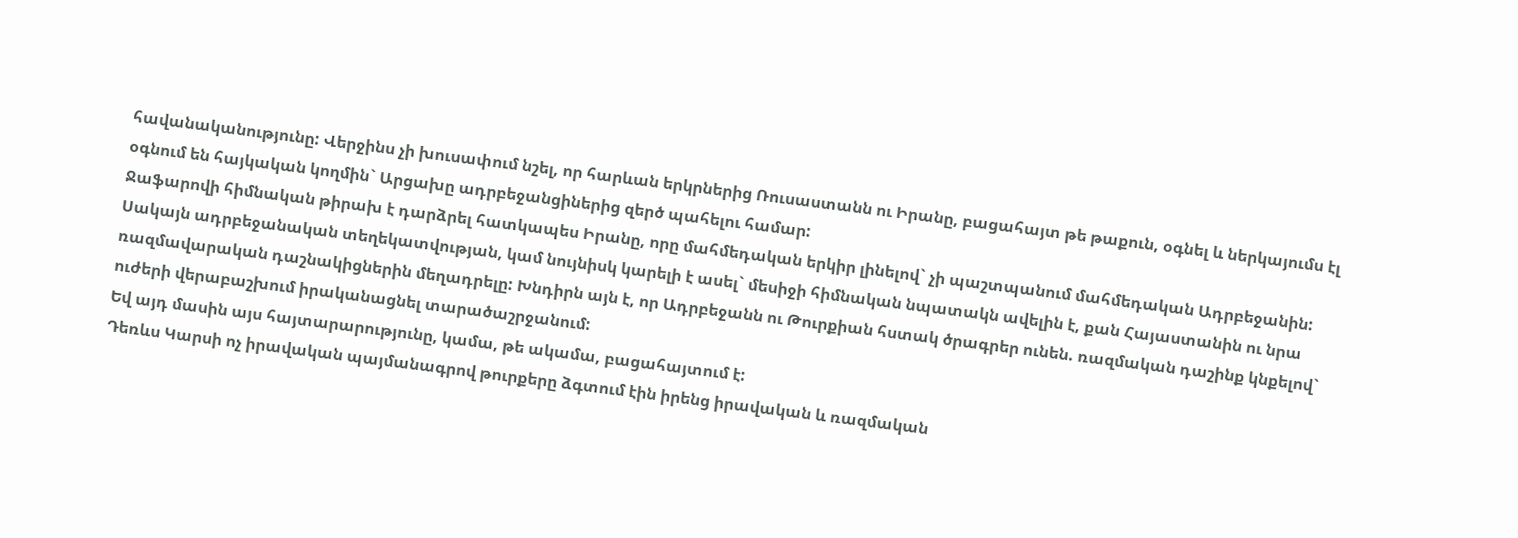հավանականությունը: Վերջինս չի խուսափում նշել, որ հարևան երկրներից Ռուսաստանն ու Իրանը, բացահայտ թե թաքուն, օգնել և ներկայումս էլ օգնում են հայկական կողմին` Արցախը ադրբեջանցիներից զերծ պահելու համար:
Ջաֆարովի հիմնական թիրախ է դարձրել հատկապես Իրանը, որը մահմեդական երկիր լինելով` չի պաշտպանում մահմեդական Ադրբեջանին:
Սակայն ադրբեջանական տեղեկատվության, կամ նույնիսկ կարելի է ասել` մեսիջի հիմնական նպատակն ավելին է, քան Հայաստանին ու նրա ռազմավարական դաշնակիցներին մեղադրելը: Խնդիրն այն է, որ Ադրբեջանն ու Թուրքիան հստակ ծրագրեր ունեն. ռազմական դաշինք կնքելով` ուժերի վերաբաշխում իրականացնել տարածաշրջանում:
Եվ այդ մասին այս հայտարարությունը, կամա, թե ակամա, բացահայտում է:
Դեռևս Կարսի ոչ իրավական պայմանագրով թուրքերը ձգտում էին իրենց իրավական և ռազմական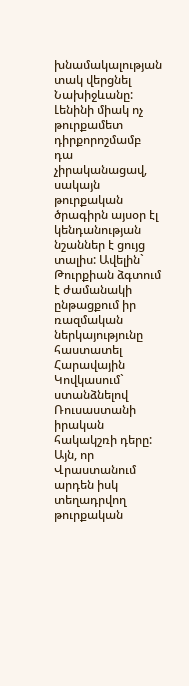խնամակալության տակ վերցնել Նախիջևանը: Լենինի միակ ոչ թուրքամետ դիրքորոշմամբ դա չիրականացավ, սակայն թուրքական ծրագիրն այսօր էլ կենդանության նշաններ է ցույց տալիս: Ավելին` Թուրքիան ձգտում է ժամանակի ընթացքում իր ռազմական ներկայությունը հաստատել Հարավային Կովկասում` ստանձնելով Ռուսաստանի իրական հակակշռի դերը:
Այն, որ Վրաստանում արդեն իսկ տեղադրվող թուրքական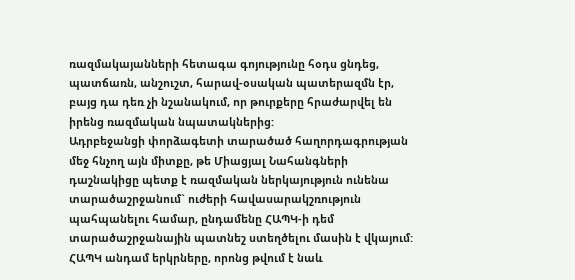ռազմակայանների հետագա գոյությունը հօդս ցնդեց, պատճառն, անշուշտ, հարավ-օսական պատերազմն էր, բայց դա դեռ չի նշանակում, որ թուրքերը հրաժարվել են իրենց ռազմական նպատակներից:
Ադրբեջանցի փորձագետի տարածած հաղորդագրության մեջ հնչող այն միտքը, թե Միացյալ Նահանգների դաշնակիցը պետք է ռազմական ներկայություն ունենա տարածաշրջանում` ուժերի հավասարակշռություն պահպանելու համար, ընդամենը ՀԱՊԿ-ի դեմ տարածաշրջանային պատնեշ ստեղծելու մասին է վկայում: ՀԱՊԿ անդամ երկրները, որոնց թվում է նաև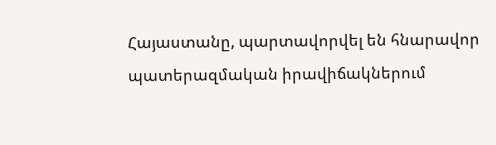Հայաստանը, պարտավորվել են հնարավոր պատերազմական իրավիճակներում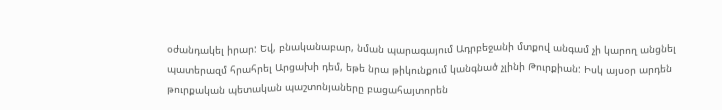օժանդակել իրար: Եվ, բնականաբար, նման պարագայում Ադրբեջանի մտքով անգամ չի կարող անցնել պատերազմ հրահրել Արցախի դեմ, եթե նրա թիկունքում կանգնած չլինի Թուրքիան: Իսկ այսօր արդեն թուրքական պետական պաշտոնյաները բացահայտորեն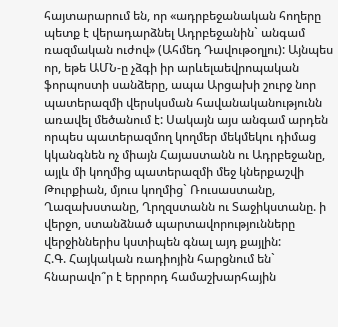հայտարարում են, որ «ադրբեջանական հողերը պետք է վերադարձնել Ադրբեջանին` անգամ ռազմական ուժով» (Ահմեդ Դավութօղլու): Այնպես որ, եթե ԱՄՆ-ը չձգի իր արևելաեվրոպական ֆորպոստի սանձերը, ապա Արցախի շուրջ նոր պատերազմի վերսկսման հավանականությունն առավել մեծանում է: Սակայն այս անգամ արդեն որպես պատերազմող կողմեր մեկմեկու դիմաց կկանգնեն ոչ միայն Հայաստանն ու Ադրբեջանը, այլև մի կողմից պատերազմի մեջ կներքաշվի Թուրքիան, մյուս կողմից` Ռուսաստանը, Ղազախստանը, Ղրղզստանն ու Տաջիկստանը. ի վերջո, ստանձնած պարտավորությունները վերջիններիս կստիպեն գնալ այդ քայլին:
Հ.Գ. Հայկական ռադիոյին հարցնում են` հնարավո՞ր է երրորդ համաշխարհային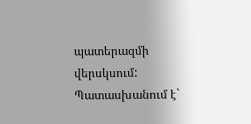պատերազմի վերսկսում: Պատասխանում է`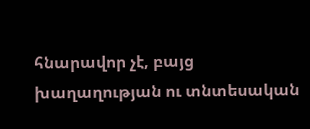հնարավոր չէ, բայց խաղաղության ու տնտեսական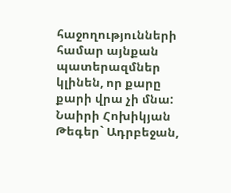հաջողությունների համար այնքան պատերազմներ կլինեն, որ քարը քարի վրա չի մնա:
Նաիրի Հոխիկյան
Թեգեր` Ադրբեջան,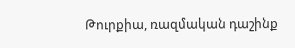Թուրքիա, ռազմական դաշինք